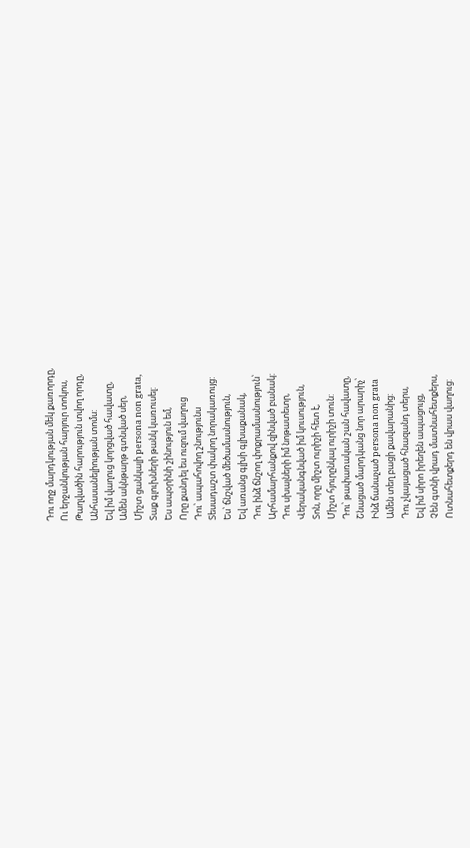Դու ողջ մարդկության մեկ քառորդը,
Ու երջանկության հարյուր տոկոս,
Թաղվածին հարություն տվող որդը,
Անհասանելիության տոմս:
Եվ իմ վաղուց կորցված հավատը,
Ամեն ակնթարթ գտնված սեր,
Միշտ ցանկալի persona non grata,
Տաք գլուխների թանկ կառուսել:
Ես ապօրինի շինություն եմ,
Որը քանդել ես ուզում վաղուց
Դու՝ ապահովող շնությունս
Տեսադաշտ փակող նորակառույց:
Ես՝ ճնշված մեծամասնություն,
Եվ առանց գլխի գլխաքանակ,
Դու ինձ ճնշող փոքրամասնություն՝
Արհամարհանքով զինված բանակ:
Դու սխալների իմ նոթատետր,
Վերականգնված իմ կուսություն,
Տոն, որը միշտ ուրիշի հետ է,
Միշտ հյուրընկալ ուրիշի տուն:
Դու՝ թափառական շան հավատը,
Շնացած մարդկանց նոր արարիչ՝
Ինձ ճանաչած persona non grata
Ամեն տեղ բացի քավարանից:
Դու չկայացած հնազանդ տերս,
Եվ իմ սիրո իրեղեն ապացույց,
Չեն գտնի վրադ մատնահետքերս,
Ոտնահետքերդ են վրաս վաղուց: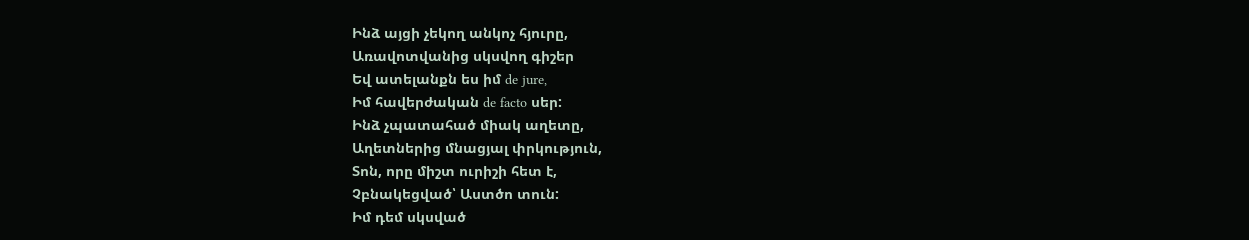Ինձ այցի չեկող անկոչ հյուրը,
Առավոտվանից սկսվող գիշեր
Եվ ատելանքն ես իմ de jure,
Իմ հավերժական de facto սեր:
Ինձ չպատահած միակ աղետը,
Աղետներից մնացյալ փրկություն,
Տոն, որը միշտ ուրիշի հետ է,
Չբնակեցված՝ Աստծո տուն:
Իմ դեմ սկսված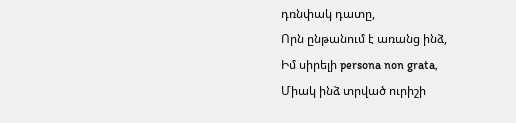դռնփակ դատը,
Որն ընթանում է առանց ինձ,
Իմ սիրելի persona non grata,
Միակ ինձ տրված ուրիշի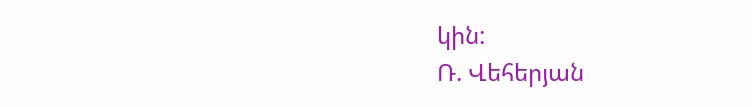կին:
Ռ. Վեհերյան